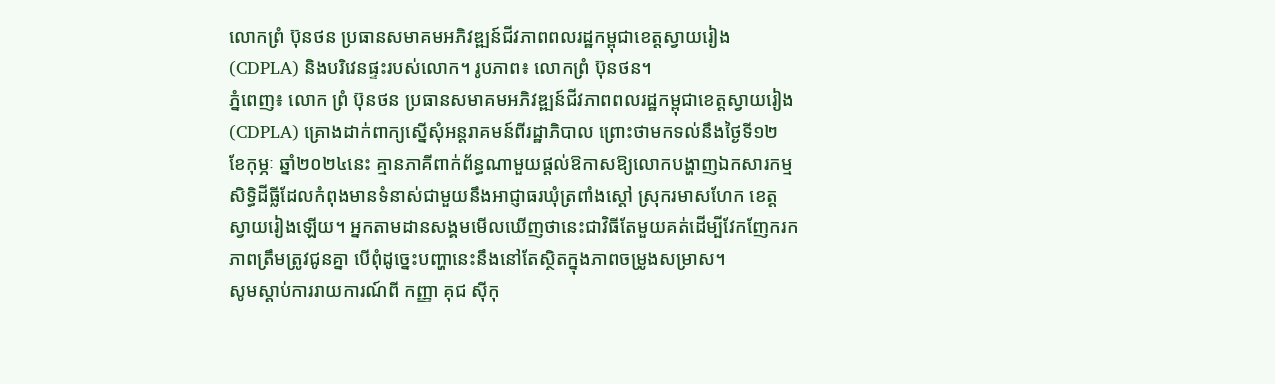លោកព្រំ ប៊ុនថន ប្រធានសមាគមអភិវឌ្ឍន៍ជីវភាពពលរដ្ឋកម្ពុជាខេត្តស្វាយរៀង(CDPLA) និងបរិវេនផ្ទះរបស់លោក។ រូបភាព៖ លោកព្រំ ប៊ុនថន។
ភ្នំពេញ៖ លោក ព្រំ ប៊ុនថន ប្រធានសមាគមអភិវឌ្ឍន៍ជីវភាពពលរដ្ឋកម្ពុជាខេត្តស្វាយរៀង(CDPLA) គ្រោងដាក់ពាក្យស្នើសុំអន្តរាគមន៍ពីរដ្ឋាភិបាល ព្រោះថាមកទល់នឹងថ្ងៃទី១២ ខែកុម្ភៈ ឆ្នាំ២០២៤នេះ គ្មានភាគីពាក់ព័ន្ធណាមួយផ្តល់ឱកាសឱ្យលោកបង្ហាញឯកសារកម្មសិទ្ធិដីធ្លីដែលកំពុងមានទំនាស់ជាមួយនឹងអាជ្ញាធរឃុំត្រពាំងស្តៅ ស្រុករមាសហែក ខេត្តស្វាយរៀងឡើយ។ អ្នកតាមដានសង្គមមើលឃើញថានេះជាវិធីតែមួយគត់ដើម្បីវែកញែករកភាពត្រឹមត្រូវជូនគ្នា បើពុំដូច្នេះបញ្ហានេះនឹងនៅតែស្ថិតក្នុងភាពចម្រូងសម្រាស។
សូមស្តាប់ការរាយការណ៍ពី កញ្ញា គុជ ស៊ីកុ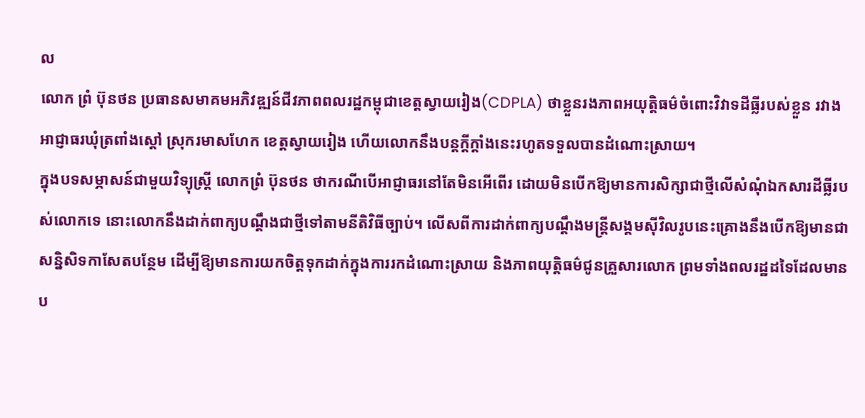ល
លោក ព្រំ ប៊ុនថន ប្រធានសមាគមអភិវឌ្ឍន៍ជីវភាពពលរដ្ឋកម្ពុជាខេត្តស្វាយរៀង(CDPLA) ថាខ្លួនរងភាពអយុត្តិធម៌ចំពោះវិវាទដីធ្លីរបស់ខ្លួន រវាងអាជ្ញាធរឃុំត្រពាំងស្តៅ ស្រុករមាសហែក ខេត្តស្វាយរៀង ហើយលោកនឹងបន្តក្តីក្តាំងនេះរហូតទទួលបានដំណោះស្រាយ។
ក្នុងបទសម្ភាសន៍ជាមួយវិទ្យុស្រ្តី លោកព្រំ ប៊ុនថន ថាករណីបើអាជ្ញាធរនៅតែមិនអើពើរ ដោយមិនបើកឱ្យមានការសិក្សាជាថ្មីលើសំណុំឯកសារដីធ្លីរបស់លោកទេ នោះលោកនឹងដាក់ពាក្យបណ្តឹងជាថ្មីទៅតាមនីតិវិធីច្បាប់។ លើសពីការដាក់ពាក្យបណ្តឹងមន្រ្តីសង្គមស៊ីវិលរូបនេះគ្រោងនឹងបើកឱ្យមានជាសន្និសិទកាសែតបន្ថែម ដើម្បីឱ្យមានការយកចិត្តទុកដាក់ក្នុងការរកដំណោះស្រាយ និងភាពយុត្តិធម៌ជូនគ្រួសារលោក ព្រមទាំងពលរដ្ឋដទៃដែលមានប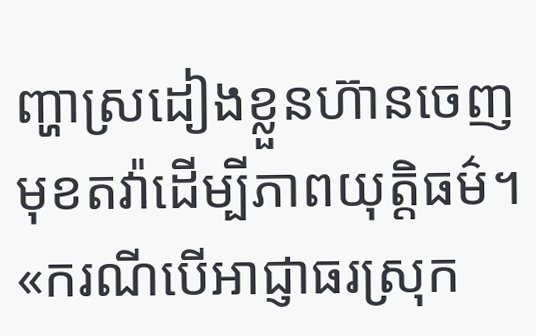ញ្ហាស្រដៀងខ្លួនហ៊ានចេញមុខតវ៉ាដើម្បីភាពយុត្តិធម៌។
«ករណីបើអាជ្ញាធរស្រុក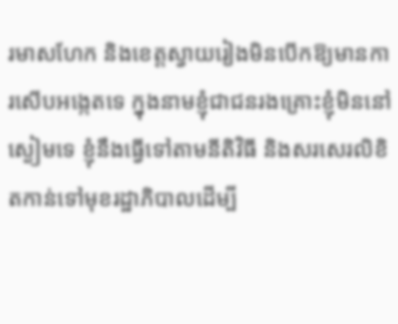រមាសហែក និងខេត្តស្វាយរៀងមិនបើកឱ្យមានការសើបអង្កេតទេ ក្នុងនាមខ្ញុំជាជនរងគ្រោះខ្ញុំមិននៅស្ងៀមទេ ខ្ញុំនឹងធ្វើទៅតាមនីតិវិធី និងសរសេរលិខិតកាន់ទៅមុខរដ្ឋាភិបាលដើម្បី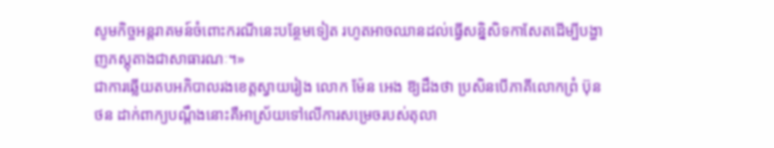សូមកិច្ចអន្តរាគមន៍ចំពោះករណីនេះបន្ថែមទៀត រហូតអាចឈានដល់ធ្វើសន្និសិទកាសែតដើម្បីបង្ហាញភស្តុតាងជាសាធារណៈ។»
ជាការឆ្លើយតបអភិបាលរងខេត្តស្វាយរៀង លោក ម៉ែន អេង ឱ្យដឹងថា ប្រសិនបើភាគីលោកព្រំ ប៊ុនថន ដាក់ពាក្យបណ្តឹងនោះគឺអាស្រ័យទៅលើការសម្រេចរបស់តុលា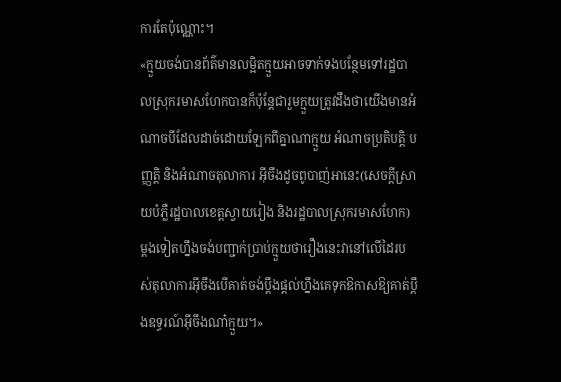ការតែប៉ុណ្ណោះ។
«ក្មួយចង់បានព័ត៌មានលម្អិតក្មួយអាចទាក់ទងបន្ថែមទៅរដ្ឋបាលស្រុករមាសហែកបានក៏ប៉ុន្តែជារួមក្មួយត្រូវដឹងថាយើងមានអំណាចបីដែលដាច់ដោយឡែកពីគ្នាណាក្មួយ អំណាចប្រតិបត្តិ បញ្ញត្តិ និងអំណាចតុលាការ អ៊ីចឹងដូចពូបាញ់អានេះ(សេចក្តីស្រាយបំភ្លឺរដ្ឋបាលខេត្តស្វាយរៀង និងរដ្ឋបាលស្រុករមាសហែក) ម្តងទៀតហ្នឹងចង់បញ្ជាក់ប្រាប់ក្មួយថារឿងនេះវានៅលើដៃរបស់តុលាការអ៊ីចឹងបើគាត់ចង់ប្តឹងផ្តល់ហ្នឹងគេទុកឱកាសឱ្យគាត់ប្តឹងឧទ្ធរណ៍អ៊ីចឹងណា៎ក្មួយ។»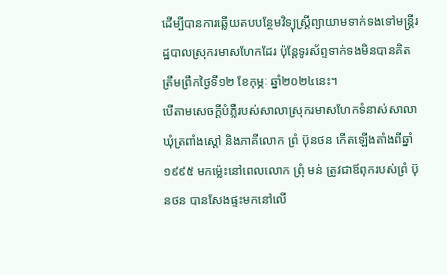ដើម្បីបានការឆ្លើយតបបន្ថែមវិទ្យុស្រ្តីព្យាយាមទាក់ទងទៅមន្តី្ររដ្ឋបាលស្រុករមាសហែកដែរ ប៉ុន្តែទូរស័ព្ទទាក់ទងមិនបានគិតត្រឹមព្រឹកថ្ងៃទី១២ ខែកុម្ភៈ ឆ្នាំ២០២៤នេះ។
បើតាមសេចក្តីបំភ្លឺរបស់សាលាស្រុករមាសហែកទំនាស់សាលាឃុំត្រពាំងស្តៅ និងភាគីលោក ព្រំ ប៊ុនថន កើតឡើងតាំងពីឆ្នាំ១៩៩៥ មកម្ល៉េះនៅពេលលោក ព្រុំ មន់ ត្រូវជាឪពុករបស់ព្រំ ប៊ុនថន បានសែងផ្ទះមកនៅលើ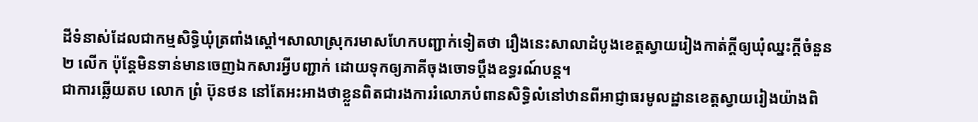ដីទំនាស់ដែលជាកម្មសិទ្ធិឃុំត្រពាំងស្តៅ។សាលាស្រុករមាសហែកបញ្ជាក់ទៀតថា រឿងនេះសាលាដំបូងខេត្តស្វាយរៀងកាត់ក្តីឲ្យឃុំឈ្នះក្តីចំនួន ២ លើក ប៉ុន្តែមិនទាន់មានចេញឯកសារអ្វីបញ្ជាក់ ដោយទុកឲ្យភាគីចុងចោទប្តឹងឧទ្ធរណ៍បន្ត។
ជាការឆ្លើយតប លោក ព្រំ ប៊ុនថន នៅតែអះអាងថាខ្លួនពិតជារងការរំលោភបំពានសិទ្ធិលំនៅឋានពីអាជ្ញាធរមូលដ្ឋានខេត្តស្វាយរៀងយ៉ាងពិ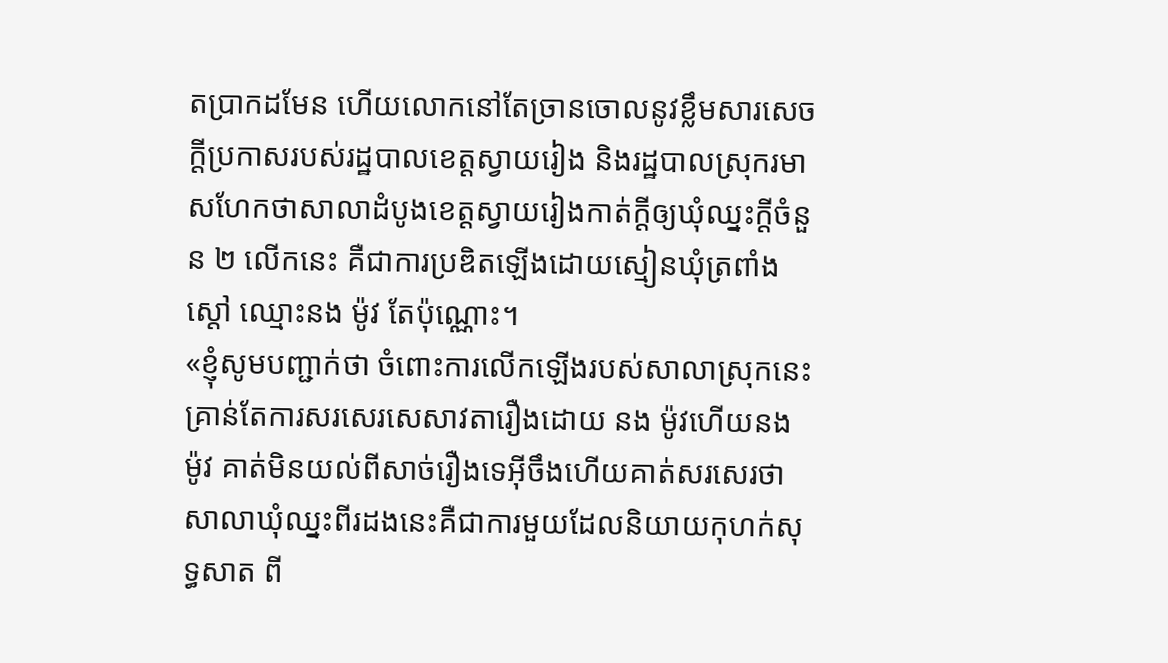តប្រាកដមែន ហើយលោកនៅតែច្រានចោលនូវខ្លឹមសារសេចក្តីប្រកាសរបស់រដ្ឋបាលខេត្តស្វាយរៀង និងរដ្ឋបាលស្រុករមាសហែកថាសាលាដំបូងខេត្តស្វាយរៀងកាត់ក្តីឲ្យឃុំឈ្នះក្តីចំនួន ២ លើកនេះ គឺជាការប្រឌិតឡើងដោយស្មៀនឃុំត្រពាំងស្ដៅ ឈ្មោះនង ម៉ូវ តែប៉ុណ្ណោះ។
«ខ្ញុំសូមបញ្ជាក់ថា ចំពោះការលើកឡើងរបស់សាលាស្រុកនេះគ្រាន់តែការសរសេរសេសាវតារឿងដោយ នង ម៉ូវហើយនង ម៉ូវ គាត់មិនយល់ពីសាច់រឿងទេអ៊ីចឹងហើយគាត់សរសេរថាសាលាឃុំឈ្នះពីរដងនេះគឺជាការមួយដែលនិយាយកុហក់សុទ្ធសាត ពី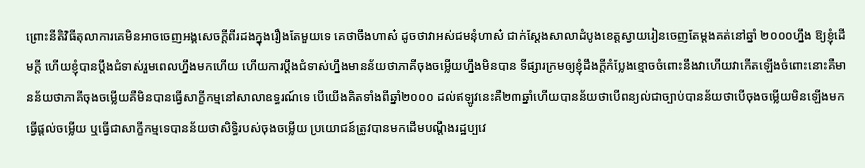ព្រោះនីតិវិធីតុលាការគេមិនអាចចេញអង្គសេចក្តីពីរដងក្នុងរឿងតែមួយទេ គេថាចឹងហាស៎ ដូចថាវាអស់ជមនុំហាស៎ ជាក់ស្តែងសាលាដំបូងខេត្តស្វាយរៀនចេញតែម្ដងគត់នៅឆ្នាំ ២០០០ហ្នឹង ឱ្យខ្ញុំដើមក្តី ហើយខ្ញុំបានប្តឹងជំទាស់រួមពេលហ្នឹងមកហើយ ហើយការប្តឹងជំទាស់ហ្នឹងមានន័យថាភាគីចុងចម្លើយហ្នឹងមិនបាន ទីផ្សារក្រមឲ្យខ្ញុំដឹងក្ដីកំប្លែងខ្មោចចំពោះនឹងវាហើយវាកើតឡើងចំពោះនោះគឺមានន័យថាភាគីចុងចម្លើយគឺមិនបានធ្វើសាក្ខីកម្មនៅសាលាឧទ្ធរណ៍ទេ បើយើងគិតទាំងពីឆ្នាំ២០០០ ដល់ឥឡូវនេះគឺ២៣ឆ្នាំហើយបានន័យថាបើពន្យល់ជាច្បាប់បានន័យថាបើចុងចម្លើយមិនឡើងមកធ្វើផ្តល់ចម្លើយ ឬធ្វើជាសាក្ខីកម្មទេបានន័យថាសិទ្ធិរបស់ចុងចម្លើយ ប្រយោជន៍ត្រូវបានមកដើមបណ្តឹងរដ្ឋប្បវេ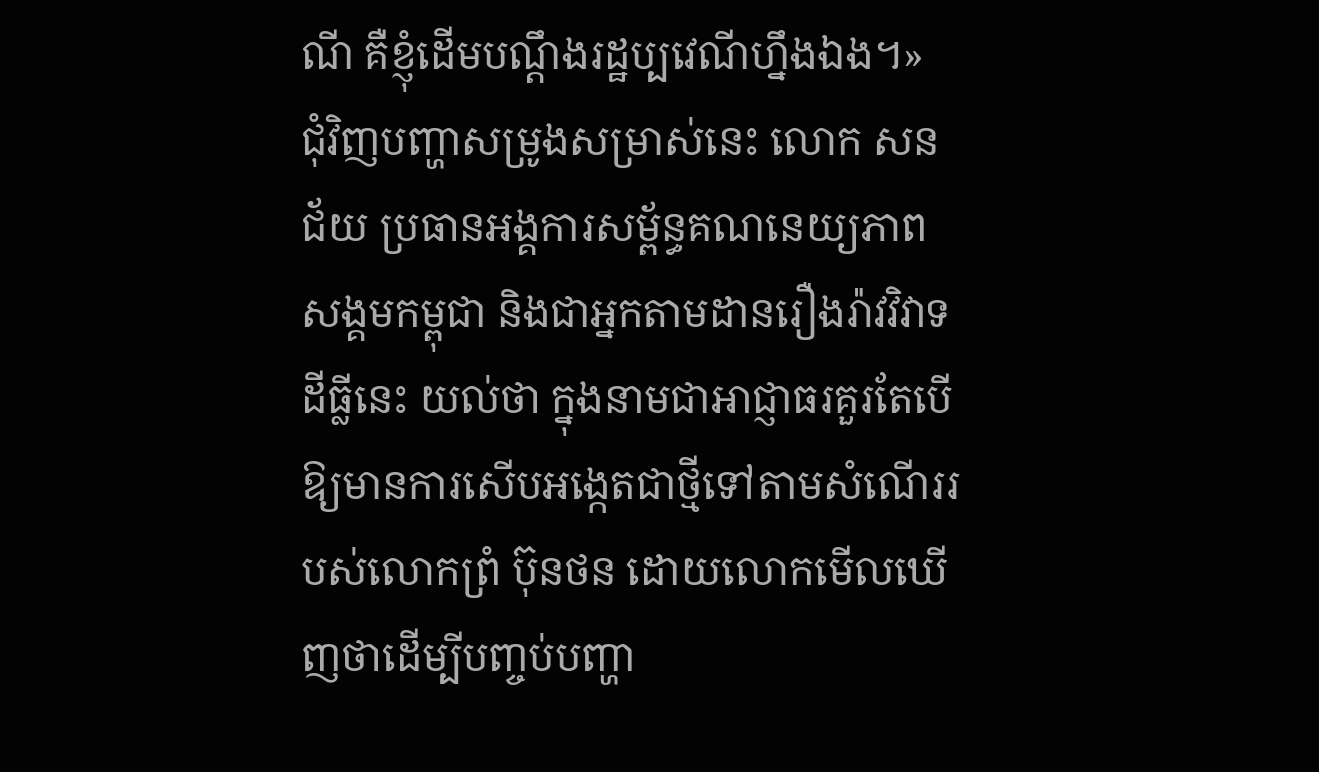ណី គឺខ្ញុំដើមបណ្តឹងរដ្ឋប្បវេណីហ្នឹងឯង។»
ជុំវិញបញ្ហាសម្រូងសម្រាស់នេះ លោក សន ជ័យ ប្រធានអង្គការសម្ព័ន្ធគណនេយ្យភាពសង្គមកម្ពុជា និងជាអ្នកតាមដានរឿងរ៉ាវវិវាទដីធ្លីនេះ យល់ថា ក្នុងនាមជាអាជ្ញាធរគួរតែបើឱ្យមានការសើបអង្កេតជាថ្មីទៅតាមសំណើររបស់លោកព្រំ ប៊ុនថន ដោយលោកមើលឃើញថាដើម្បីបញ្ចប់បញ្ហា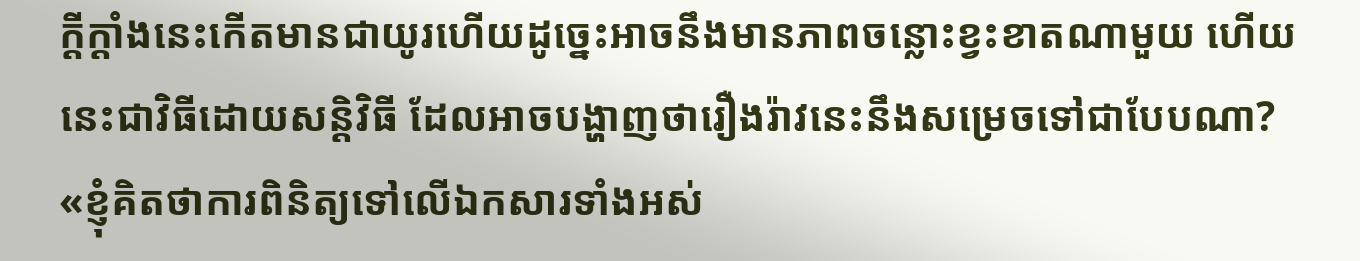ក្តីក្តាំងនេះកើតមានជាយូរហើយដូច្នេះអាចនឹងមានភាពចន្លោះខ្វះខាតណាមួយ ហើយនេះជាវិធីដោយសន្តិវិធី ដែលអាចបង្ហាញថារឿងរ៉ាវនេះនឹងសម្រេចទៅជាបែបណា?
«ខ្ញុំគិតថាការពិនិត្យទៅលើឯកសារទាំងអស់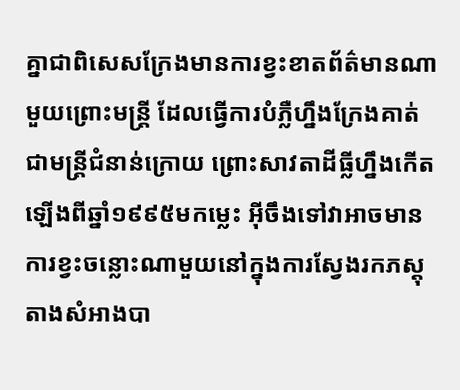គ្នាជាពិសេសក្រែងមានការខ្វះខាតព័ត៌មានណាមួយព្រោះមន្រ្តី ដែលធ្វើការបំភ្លឺហ្នឹងក្រែងគាត់ជាមន្រ្តីជំនាន់ក្រោយ ព្រោះសាវតាដីធ្លីហ្នឹងកើតឡើងពីឆ្នាំ១៩៩៥មកម្លេះ អ៊ីចឹងទៅវាអាចមានការខ្វះចន្លោះណាមួយនៅក្នុងការស្វែងរកភស្តុតាងសំអាងបា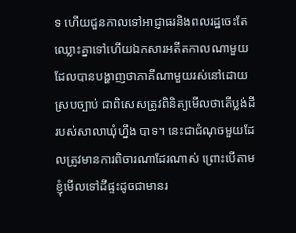ទ ហើយជួនកាលទៅអាជ្ញាធរនិងពលរដ្ឋចេះតែឈ្លោះគ្នាទៅហើយឯកសារអតីតកាលណាមួយដែលបានបង្ហាញថាភាគីណាមួយរស់នៅដោយស្របច្បាប់ ជាពិសេសត្រូវពិនិត្យមើលថាតើប្លង់ដីរបស់សាលាឃុំហ្នឹង បាទ។ នេះជាជំណុចមួយដែលត្រូវមានការពិចារណាដែរណាស់ ព្រោះបើតាមខ្ញុំមើលទៅដីផ្ទះដូចជាមានរ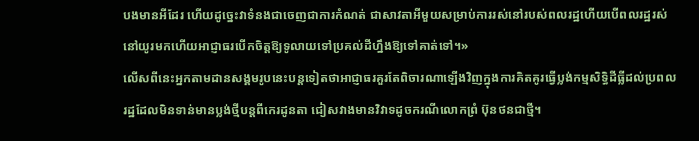បងមានអីដែរ ហើយដូច្នេះវាទំនងជាចេញជាការកំណត់ ជាសាវតាអីមួយសម្រាប់ការរស់នៅរបស់ពលរដ្ឋហើយបើពលរដ្ឋរស់នៅយូរមកហើយអាជ្ញាធរបើកចិត្តឱ្យទូលាយទៅប្រគល់ដីហ្នឹងឱ្យទៅគាត់ទៅ។»
លើសពីនេះអ្នកតាមដានសង្គមរូបនេះបន្តទៀតថាអាជ្ញាធរគួរតែពិចារណាឡើងវិញក្នុងការគិតគូរធ្វើប្លង់កម្មសិទ្ធិដីធ្លីដល់ប្រពលរដ្ឋដែលមិនទាន់មានប្លង់ថ្មីបន្តពីកេរដូនតា ជៀសវាងមានវិវាទដូចករណីលោកព្រំ ប៊ុនថនជាថ្មី។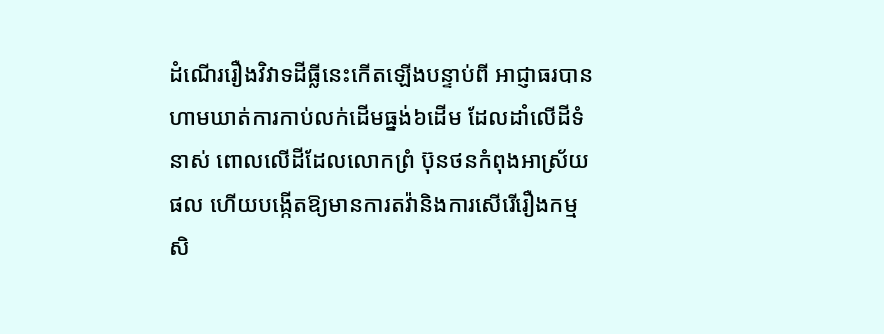ដំណើររឿងវិវាទដីធ្លីនេះកើតឡើងបន្ទាប់ពី អាជ្ញាធរបានហាមឃាត់ការកាប់លក់ដើមធ្នង់៦ដើម ដែលដាំលើដីទំនាស់ ពោលលើដីដែលលោកព្រំ ប៊ុនថនកំពុងអាស្រ័យផល ហើយបង្កើតឱ្យមានការតវ៉ានិងការសើរើរឿងកម្មសិ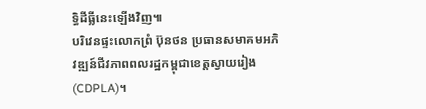ទ្ធិដីធ្លីនេះឡើងវិញ៕
បរិវេនផ្ទះលោកព្រំ ប៊ុនថន ប្រធានសមាគមអភិវឌ្ឍន៍ជីវភាពពលរដ្ឋកម្ពុជាខេត្តស្វាយរៀង(CDPLA)។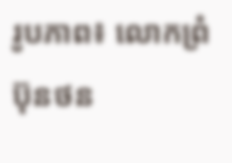រូបភាព៖ លោកព្រំ ប៊ុនថន